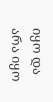იყო და არა იყო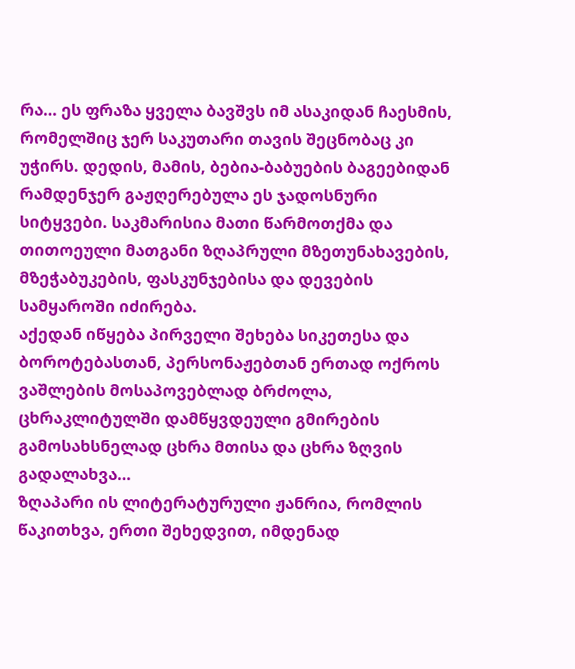რა… ეს ფრაზა ყველა ბავშვს იმ ასაკიდან ჩაესმის, რომელშიც ჯერ საკუთარი თავის შეცნობაც კი უჭირს. დედის, მამის, ბებია-ბაბუების ბაგეებიდან რამდენჯერ გაჟღერებულა ეს ჯადოსნური სიტყვები. საკმარისია მათი წარმოთქმა და თითოეული მათგანი ზღაპრული მზეთუნახავების, მზეჭაბუკების, ფასკუნჯებისა და დევების სამყაროში იძირება.
აქედან იწყება პირველი შეხება სიკეთესა და ბოროტებასთან, პერსონაჟებთან ერთად ოქროს ვაშლების მოსაპოვებლად ბრძოლა, ცხრაკლიტულში დამწყვდეული გმირების გამოსახსნელად ცხრა მთისა და ცხრა ზღვის გადალახვა…
ზღაპარი ის ლიტერატურული ჟანრია, რომლის წაკითხვა, ერთი შეხედვით, იმდენად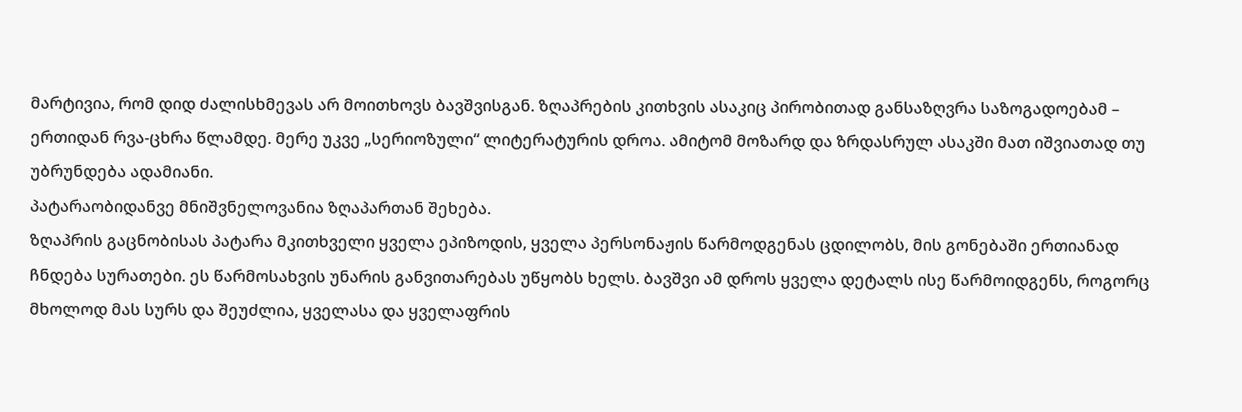მარტივია, რომ დიდ ძალისხმევას არ მოითხოვს ბავშვისგან. ზღაპრების კითხვის ასაკიც პირობითად განსაზღვრა საზოგადოებამ – ერთიდან რვა-ცხრა წლამდე. მერე უკვე „სერიოზული“ ლიტერატურის დროა. ამიტომ მოზარდ და ზრდასრულ ასაკში მათ იშვიათად თუ უბრუნდება ადამიანი.
პატარაობიდანვე მნიშვნელოვანია ზღაპართან შეხება.
ზღაპრის გაცნობისას პატარა მკითხველი ყველა ეპიზოდის, ყველა პერსონაჟის წარმოდგენას ცდილობს, მის გონებაში ერთიანად ჩნდება სურათები. ეს წარმოსახვის უნარის განვითარებას უწყობს ხელს. ბავშვი ამ დროს ყველა დეტალს ისე წარმოიდგენს, როგორც მხოლოდ მას სურს და შეუძლია, ყველასა და ყველაფრის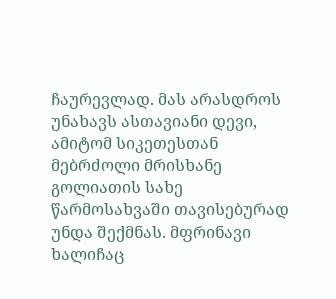ჩაურევლად. მას არასდროს უნახავს ასთავიანი დევი, ამიტომ სიკეთესთან მებრძოლი მრისხანე გოლიათის სახე წარმოსახვაში თავისებურად უნდა შექმნას. მფრინავი ხალიჩაც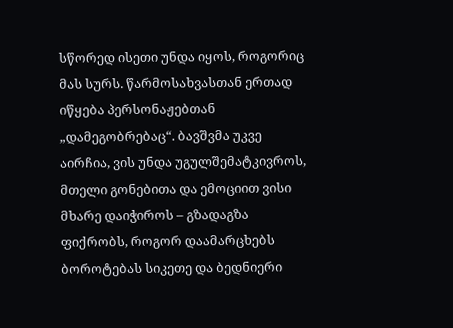სწორედ ისეთი უნდა იყოს, როგორიც მას სურს. წარმოსახვასთან ერთად იწყება პერსონაჟებთან „დამეგობრებაც“. ბავშვმა უკვე აირჩია, ვის უნდა უგულშემატკივროს, მთელი გონებითა და ემოციით ვისი მხარე დაიჭიროს – გზადაგზა ფიქრობს, როგორ დაამარცხებს ბოროტებას სიკეთე და ბედნიერი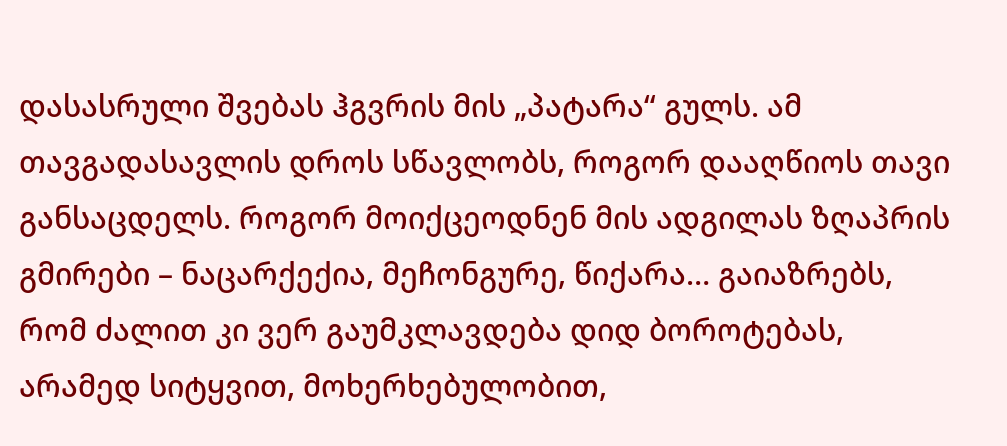დასასრული შვებას ჰგვრის მის „პატარა“ გულს. ამ თავგადასავლის დროს სწავლობს, როგორ დააღწიოს თავი განსაცდელს. როგორ მოიქცეოდნენ მის ადგილას ზღაპრის გმირები – ნაცარქექია, მეჩონგურე, წიქარა… გაიაზრებს, რომ ძალით კი ვერ გაუმკლავდება დიდ ბოროტებას, არამედ სიტყვით, მოხერხებულობით,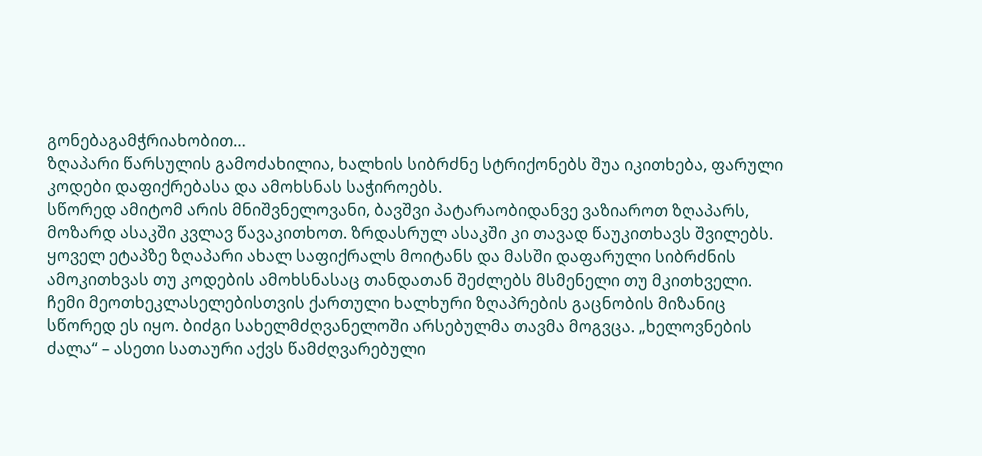გონებაგამჭრიახობით…
ზღაპარი წარსულის გამოძახილია, ხალხის სიბრძნე სტრიქონებს შუა იკითხება, ფარული კოდები დაფიქრებასა და ამოხსნას საჭიროებს.
სწორედ ამიტომ არის მნიშვნელოვანი, ბავშვი პატარაობიდანვე ვაზიაროთ ზღაპარს, მოზარდ ასაკში კვლავ წავაკითხოთ. ზრდასრულ ასაკში კი თავად წაუკითხავს შვილებს.
ყოველ ეტაპზე ზღაპარი ახალ საფიქრალს მოიტანს და მასში დაფარული სიბრძნის ამოკითხვას თუ კოდების ამოხსნასაც თანდათან შეძლებს მსმენელი თუ მკითხველი.
ჩემი მეოთხეკლასელებისთვის ქართული ხალხური ზღაპრების გაცნობის მიზანიც სწორედ ეს იყო. ბიძგი სახელმძღვანელოში არსებულმა თავმა მოგვცა. „ხელოვნების ძალა“ – ასეთი სათაური აქვს წამძღვარებული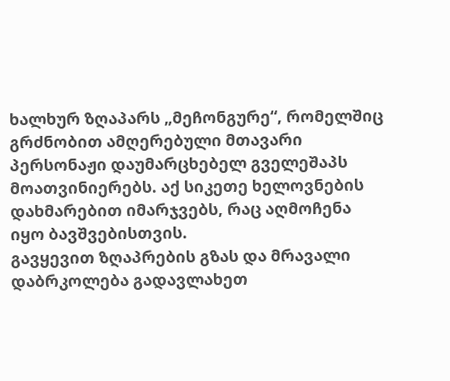ხალხურ ზღაპარს „მეჩონგურე“, რომელშიც გრძნობით ამღერებული მთავარი პერსონაჟი დაუმარცხებელ გველეშაპს მოათვინიერებს. აქ სიკეთე ხელოვნების დახმარებით იმარჯვებს, რაც აღმოჩენა იყო ბავშვებისთვის.
გავყევით ზღაპრების გზას და მრავალი დაბრკოლება გადავლახეთ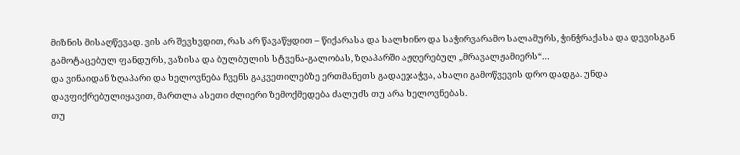მიზნის მისაღწევად. ვის არ შევხვდით, რას არ წავაწყდით – წიქარასა და სალხინო და საჭირვარამო სალამურს, ჭინჭრაქასა და დევისგან გამოტაცებულ ფანდურს, ვაზისა და ბულბულის სტვენა-გალობას, ზღაპარში აჟღერებულ „მრავალჟამიერს“…
და ვინაიდან ზღაპარი და ხელოვნება ჩვენს გაკვეთილებზე ერთმანეთს გადაეჯაჭვა, ახალი გამოწვევის დრო დადგა. უნდა დავფიქრებულიყავით, მართლა ასეთი ძლიერი ზემოქმედება ძალუძს თუ არა ხელოვნებას.
თუ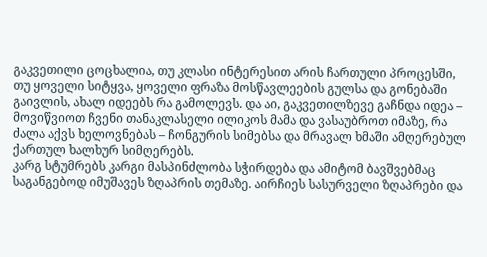გაკვეთილი ცოცხალია, თუ კლასი ინტერესით არის ჩართული პროცესში, თუ ყოველი სიტყვა, ყოველი ფრაზა მოსწავლეების გულსა და გონებაში გაივლის, ახალ იდეებს რა გამოლევს. და აი, გაკვეთილზევე გაჩნდა იდეა – მოვიწვიოთ ჩვენი თანაკლასელი ილიკოს მამა და ვასაუბროთ იმაზე, რა ძალა აქვს ხელოვნებას – ჩონგურის სიმებსა და მრავალ ხმაში ამღერებულ ქართულ ხალხურ სიმღერებს.
კარგ სტუმრებს კარგი მასპინძლობა სჭირდება და ამიტომ ბავშვებმაც საგანგებოდ იმუშავეს ზღაპრის თემაზე. აირჩიეს სასურველი ზღაპრები და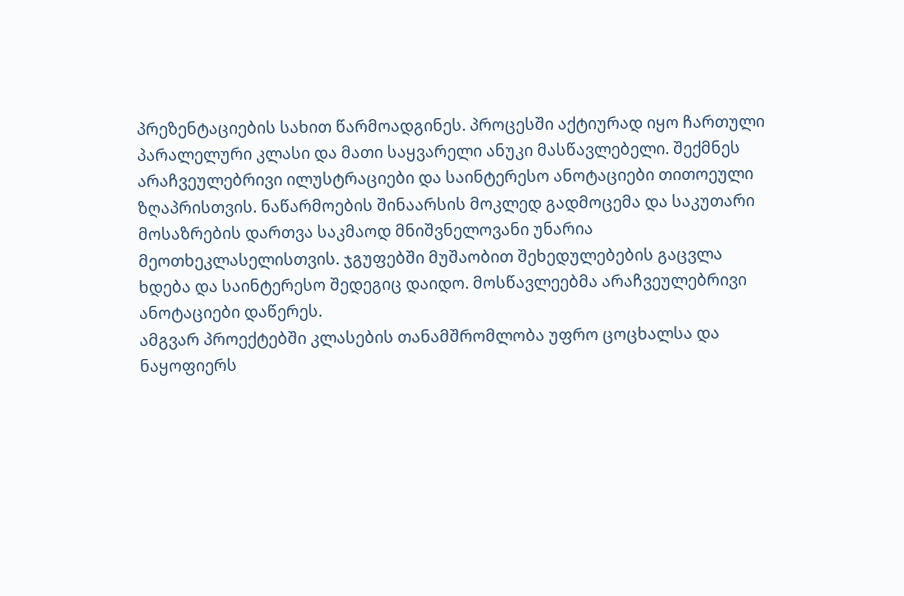პრეზენტაციების სახით წარმოადგინეს. პროცესში აქტიურად იყო ჩართული პარალელური კლასი და მათი საყვარელი ანუკი მასწავლებელი. შექმნეს არაჩვეულებრივი ილუსტრაციები და საინტერესო ანოტაციები თითოეული ზღაპრისთვის. ნაწარმოების შინაარსის მოკლედ გადმოცემა და საკუთარი მოსაზრების დართვა საკმაოდ მნიშვნელოვანი უნარია მეოთხეკლასელისთვის. ჯგუფებში მუშაობით შეხედულებების გაცვლა ხდება და საინტერესო შედეგიც დაიდო. მოსწავლეებმა არაჩვეულებრივი ანოტაციები დაწერეს.
ამგვარ პროექტებში კლასების თანამშრომლობა უფრო ცოცხალსა და ნაყოფიერს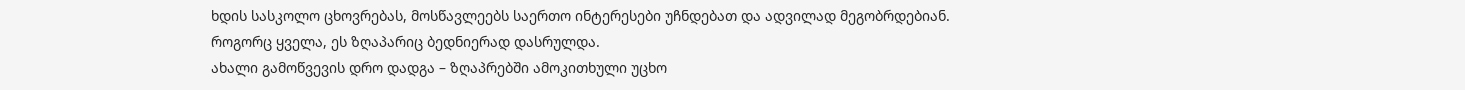ხდის სასკოლო ცხოვრებას, მოსწავლეებს საერთო ინტერესები უჩნდებათ და ადვილად მეგობრდებიან.
როგორც ყველა, ეს ზღაპარიც ბედნიერად დასრულდა.
ახალი გამოწვევის დრო დადგა – ზღაპრებში ამოკითხული უცხო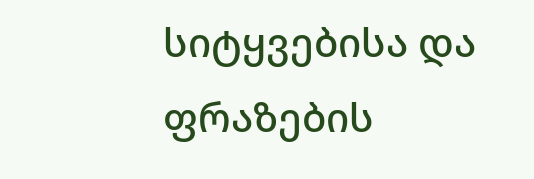სიტყვებისა და ფრაზების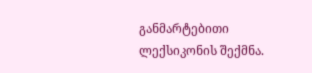განმარტებითი ლექსიკონის შექმნა.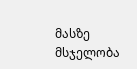მასზე მსჯელობა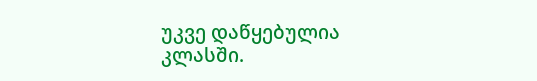უკვე დაწყებულია კლასში.